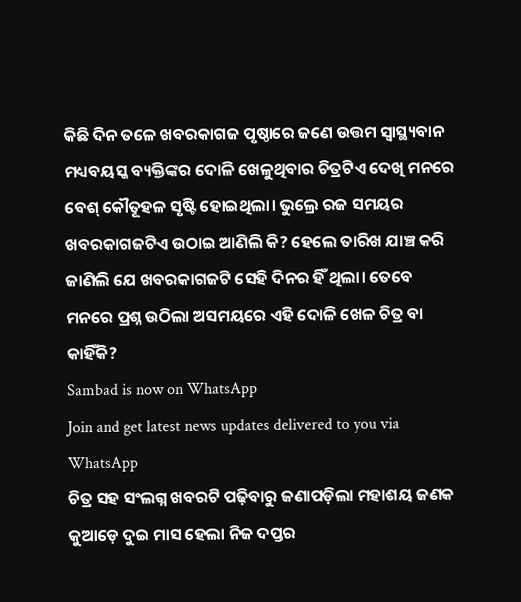କିଛି ଦିନ ତଳେ ଖବରକାଗଜ ପୃଷ୍ଠାରେ ଜଣେ ଉତ୍ତମ ସ୍ୱାସ୍ଥ୍ୟବାନ ମଧ୍ୟବୟସ୍କ ବ୍ୟକ୍ତିଙ୍କର ଦୋଳି ଖେଳୁଥିବାର ଚିତ୍ରଟିଏ ଦେଖି ମନରେ ବେଶ୍ କୌତୂହଳ ସୃଷ୍ଟି ହୋଇଥିଲା। ଭୁଲ୍ରେ ରଜ ସମୟର ଖବରକାଗଜଟିଏ ଉଠାଇ ଆଣିଲି କି? ହେଲେ ତାରିଖ ଯାଞ୍ଚ କରି ଜାଣିଲି ଯେ ଖବରକାଗଜଟି ସେହି ଦିନର ହିଁ ଥିଲା। ତେବେ ମନରେ ପ୍ରଶ୍ନ ଉଠିଲା ଅସମୟରେ ଏହି ଦୋଳି ଖେଳ ଚିତ୍ର ବା କାହିଁକି?
Sambad is now on WhatsApp
Join and get latest news updates delivered to you via WhatsApp
ଚିତ୍ର ସହ ସଂଲଗ୍ନ ଖବରଟି ପଢ଼ିବାରୁ ଜଣାପଡ଼ିଲା ମହାଶୟ ଜଣକ କୁଆଡ଼େ ଦୁଇ ମାସ ହେଲା ନିଜ ଦପ୍ତର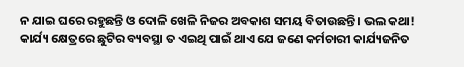ନ ଯାଇ ଘରେ ରହୁଛନ୍ତି ଓ ଦୋଳି ଖେଳି ନିଜର ଅବକାଶ ସମୟ ବିତାଉଛନ୍ତି। ଭଲ କଥା! କାର୍ଯ୍ୟ କ୍ଷେତ୍ରରେ ଛୁଟିର ବ୍ୟବସ୍ଥା ତ ଏଇଥି ପାଇଁ ଥାଏ ଯେ ଜଣେ କର୍ମଚାରୀ କାର୍ଯ୍ୟଜନିତ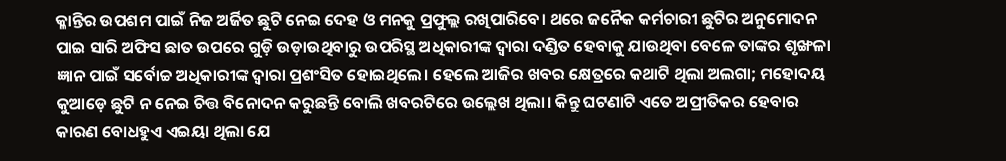କ୍ଳାନ୍ତିର ଉପଶମ ପାଇଁ ନିଜ ଅର୍ଜିତ ଛୁଟି ନେଇ ଦେହ ଓ ମନକୁ ପ୍ରଫୁଲ୍ଲ ରଖିପାରିବେ। ଥରେ ଜନୈକ କର୍ମଚାରୀ ଛୁଟିର ଅନୁମୋଦନ ପାଇ ସାରି ଅଫିସ ଛାତ ଉପରେ ଗୁଡ଼ି ଉଡ଼ାଉଥିବାରୁ ଉପରିସ୍ଥ ଅଧିକାରୀଙ୍କ ଦ୍ୱାରା ଦଣ୍ଡିତ ହେବାକୁ ଯାଉଥିବା ବେଳେ ତାଙ୍କର ଶୃଙ୍ଖଳା ଜ୍ଞାନ ପାଇଁ ସର୍ବୋଚ୍ଚ ଅଧିକାରୀଙ୍କ ଦ୍ୱାରା ପ୍ରଶଂସିତ ହୋଇଥିଲେ। ହେଲେ ଆଜିର ଖବର କ୍ଷେତ୍ରରେ କଥାଟି ଥିଲା ଅଲଗା; ମହୋଦୟ କୁଆଡ଼େ ଛୁଟି ନ ନେଇ ଚିତ୍ତ ବିନୋଦନ କରୁଛନ୍ତି ବୋଲି ଖବରଟିରେ ଉଲ୍ଲେଖ ଥିଲା। କିନ୍ତୁ ଘଟଣାଟି ଏତେ ଅପ୍ରୀତିକର ହେବାର କାରଣ ବୋଧହୁଏ ଏଇୟା ଥିଲା ଯେ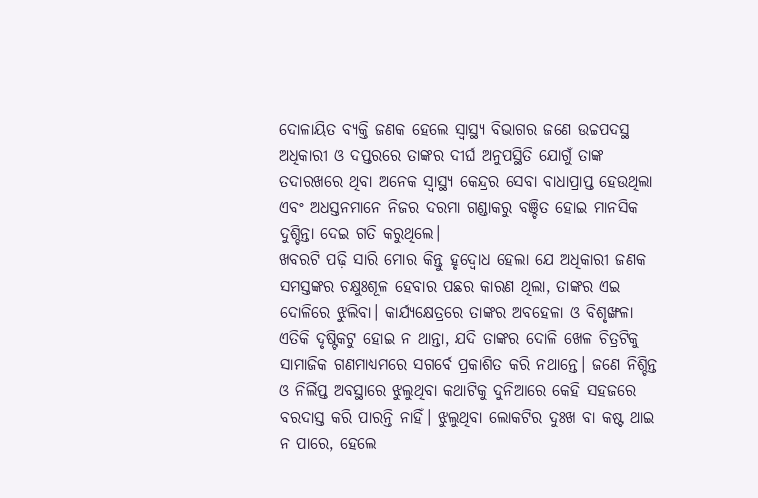ଦୋଳାୟିତ ବ୍ୟକ୍ତି ଜଣକ ହେଲେ ସ୍ୱାସ୍ଥ୍ୟ ବିଭାଗର ଜଣେ ଉଚ୍ଚପଦସ୍ଥ ଅଧିକାରୀ ଓ ଦପ୍ତରରେ ତାଙ୍କର ଦୀର୍ଘ ଅନୁପସ୍ଥିତି ଯୋଗୁଁ ତାଙ୍କ ତଦାରଖରେ ଥିବା ଅନେକ ସ୍ୱାସ୍ଥ୍ୟ କେନ୍ଦ୍ରର ସେବା ବାଧାପ୍ରାପ୍ତ ହେଉଥିଲା ଏବଂ ଅଧସ୍ତନମାନେ ନିଜର ଦରମା ଗଣ୍ଡାକରୁ ବଞ୍ଚିତ ହୋଇ ମାନସିକ ଦୁଶ୍ଚିନ୍ତା ଦେଇ ଗତି କରୁଥିଲେ।
ଖବରଟି ପଢ଼ି ସାରି ମୋର କିନ୍ତୁ ହୃଦ୍ବୋଧ ହେଲା ଯେ ଅଧିକାରୀ ଜଣକ ସମସ୍ତଙ୍କର ଚକ୍ଷୁଃଶୂଳ ହେବାର ପଛର କାରଣ ଥିଲା, ତାଙ୍କର ଏଇ ଦୋଳିରେ ଝୁଲିବା। କାର୍ଯ୍ୟକ୍ଷେତ୍ରରେ ତାଙ୍କର ଅବହେଳା ଓ ବିଶୃଙ୍ଖଳା ଏତିକି ଦୃଷ୍ଟିକଟୁ ହୋଇ ନ ଥାନ୍ତା, ଯଦି ତାଙ୍କର ଦୋଳି ଖେଳ ଚିତ୍ରଟିକୁ ସାମାଜିକ ଗଣମାଧ୍ୟମରେ ସଗର୍ବେ ପ୍ରକାଶିତ କରି ନଥାନ୍ତେ। ଜଣେ ନିଶ୍ଚିନ୍ତ ଓ ନିର୍ଲିପ୍ତ ଅବସ୍ଥାରେ ଝୁଲୁଥିବା କଥାଟିକୁ ଦୁନିଆରେ କେହି ସହଜରେ ବରଦାସ୍ତ କରି ପାରନ୍ତି ନାହିଁ। ଝୁଲୁଥିବା ଲୋକଟିର ଦୁଃଖ ବା କଷ୍ଟ ଥାଇ ନ ପାରେ, ହେଲେ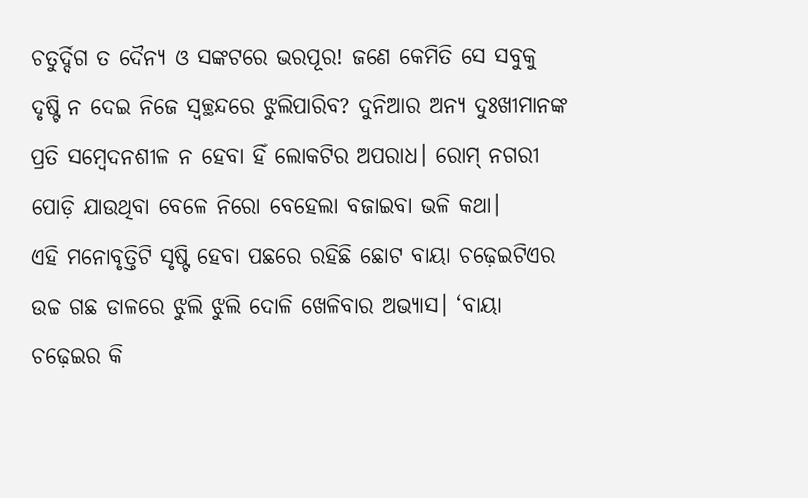ଚତୁର୍ଦ୍ଦିଗ ତ ଦୈନ୍ୟ ଓ ସଙ୍କଟରେ ଭରପୂର! ଜଣେ କେମିତି ସେ ସବୁକୁ ଦୃଷ୍ଟି ନ ଦେଇ ନିଜେ ସ୍ବଚ୍ଛନ୍ଦରେ ଝୁଲିପାରିବ? ଦୁନିଆର ଅନ୍ୟ ଦୁଃଖୀମାନଙ୍କ ପ୍ରତି ସମ୍ବେଦନଶୀଳ ନ ହେବା ହିଁ ଲୋକଟିର ଅପରାଧ। ରୋମ୍ ନଗରୀ ପୋଡ଼ି ଯାଉଥିବା ବେଳେ ନିରୋ ବେହେଲା ବଜାଇବା ଭଳି କଥା।
ଏହି ମନୋବୃତ୍ତିଟି ସୃଷ୍ଟି ହେବା ପଛରେ ରହିଛି ଛୋଟ ବାୟା ଚଢ଼େଇଟିଏର ଉଚ୍ଚ ଗଛ ଡାଳରେ ଝୁଲି ଝୁଲି ଦୋଳି ଖେଳିବାର ଅଭ୍ୟାସ। ‘ବାୟା ଚଢ଼େଇର କି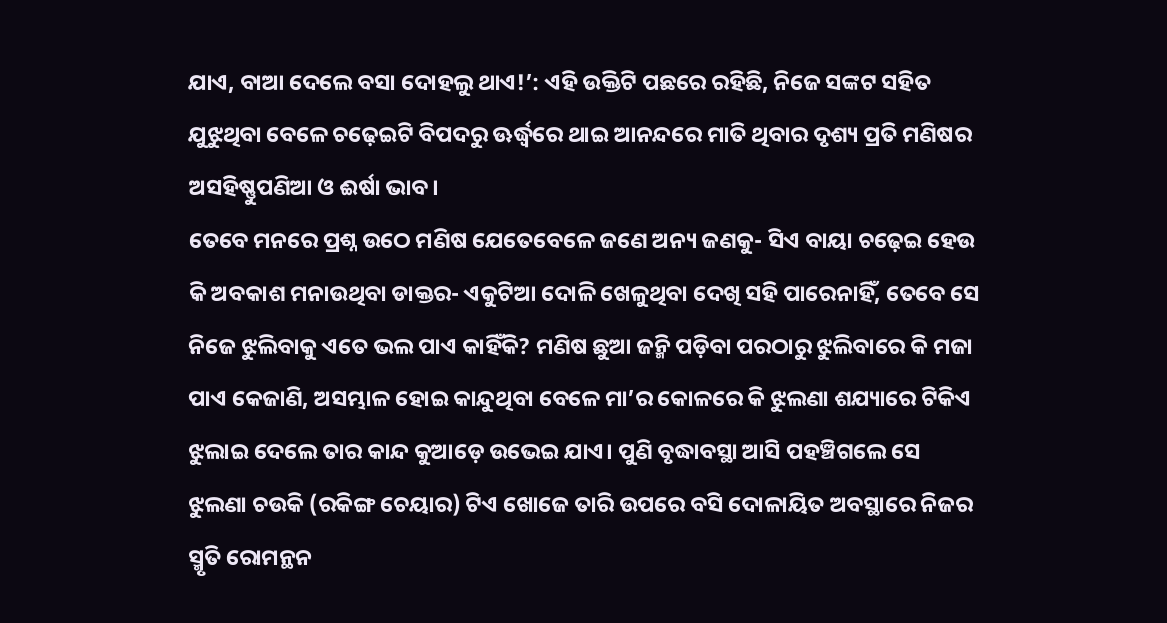ଯାଏ, ବାଆ ଦେଲେ ବସା ଦୋହଲୁ ଥାଏ!’: ଏହି ଉକ୍ତିଟି ପଛରେ ରହିଛି, ନିଜେ ସଙ୍କଟ ସହିତ ଯୁଝୁଥିବା ବେଳେ ଚଢ଼େଇଟି ବିପଦରୁ ଊର୍ଦ୍ଧ୍ୱରେ ଥାଇ ଆନନ୍ଦରେ ମାତି ଥିବାର ଦୃଶ୍ୟ ପ୍ରତି ମଣିଷର ଅସହିଷ୍ଣୁପଣିଆ ଓ ଈର୍ଷା ଭାବ।
ତେବେ ମନରେ ପ୍ରଶ୍ନ ଉଠେ ମଣିଷ ଯେତେବେଳେ ଜଣେ ଅନ୍ୟ ଜଣକୁ- ସିଏ ବାୟା ଚଢ଼େଇ ହେଉ କି ଅବକାଶ ମନାଉଥିବା ଡାକ୍ତର- ଏକୁଟିଆ ଦୋଳି ଖେଳୁଥିବା ଦେଖି ସହି ପାରେନାହିଁ, ତେବେ ସେ ନିଜେ ଝୁଲିବାକୁ ଏତେ ଭଲ ପାଏ କାହିଁକି? ମଣିଷ ଛୁଆ ଜନ୍ମି ପଡ଼ିବା ପରଠାରୁ ଝୁଲିବାରେ କି ମଜା ପାଏ କେଜାଣି, ଅସମ୍ଭାଳ ହୋଇ କାନ୍ଦୁଥିବା ବେଳେ ମା’ର କୋଳରେ କି ଝୁଲଣା ଶଯ୍ୟାରେ ଟିକିଏ ଝୁଲାଇ ଦେଲେ ତାର କାନ୍ଦ କୁଆଡ଼େ ଉଭେଇ ଯାଏ। ପୁଣି ବୃଦ୍ଧାବସ୍ଥା ଆସି ପହଞ୍ଚିଗଲେ ସେ ଝୁଲଣା ଚଉକି (ରକିଙ୍ଗ ଚେୟାର) ଟିଏ ଖୋଜେ ତାରି ଉପରେ ବସି ଦୋଳାୟିତ ଅବସ୍ଥାରେ ନିଜର ସ୍ମୃତି ରୋମନ୍ଥନ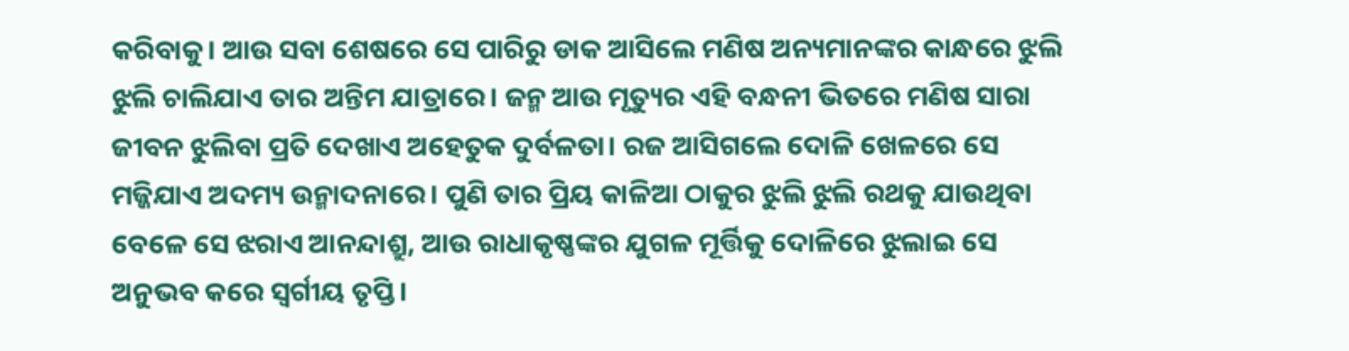କରିବାକୁ। ଆଉ ସବା ଶେଷରେ ସେ ପାରିରୁ ଡାକ ଆସିଲେ ମଣିଷ ଅନ୍ୟମାନଙ୍କର କାନ୍ଧରେ ଝୁଲି ଝୁଲି ଚାଲିଯାଏ ତାର ଅନ୍ତିମ ଯାତ୍ରାରେ। ଜନ୍ମ ଆଉ ମୃତ୍ୟୁର ଏହି ବନ୍ଧନୀ ଭିତରେ ମଣିଷ ସାରା ଜୀବନ ଝୁଲିବା ପ୍ରତି ଦେଖାଏ ଅହେତୁକ ଦୁର୍ବଳତା। ରଜ ଆସିଗଲେ ଦୋଳି ଖେଳରେ ସେ ମଜ୍ଜିଯାଏ ଅଦମ୍ୟ ଉନ୍ମାଦନାରେ। ପୁଣି ତାର ପ୍ରିୟ କାଳିଆ ଠାକୁର ଝୁଲି ଝୁଲି ରଥକୁ ଯାଉଥିବା ବେଳେ ସେ ଝରାଏ ଆନନ୍ଦାଶ୍ରୁ, ଆଉ ରାଧାକୃଷ୍ଣଙ୍କର ଯୁଗଳ ମୂର୍ତ୍ତିକୁ ଦୋଳିରେ ଝୁଲାଇ ସେ ଅନୁଭବ କରେ ସ୍ବର୍ଗୀୟ ତୃପ୍ତି।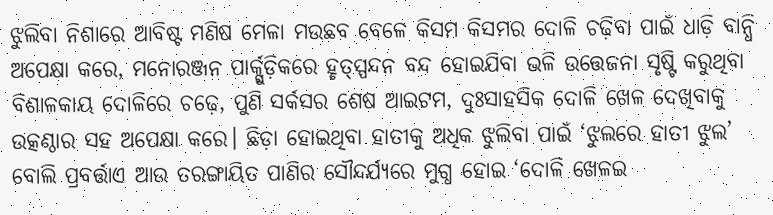ଝୁଲିବା ନିଶାରେ ଆବିଷ୍ଟ ମଣିଷ ମେଳା ମଉଛବ ବେଳେ କିସମ କିସମର ଦୋଳି ଚଢ଼ିବା ପାଇଁ ଧାଡ଼ି ବାନ୍ଧି ଅପେକ୍ଷା କରେ, ମନୋରଞ୍ଜନ ପାର୍କ୍ଗୁଡ଼ିକରେ ହୃତ୍ସ୍ପନ୍ଦନ ବନ୍ଦ ହୋଇଯିବା ଭଳି ଉତ୍ତେଜନା ସୃଷ୍ଟି କରୁଥିବା ବିଶାଳକାୟ ଦୋଳିରେ ଚଢ଼େ, ପୁଣି ସର୍କସର ଶେଷ ଆଇଟମ, ଦୁଃସାହସିକ ଦୋଳି ଖେଳ ଦେଖିବାକୁ ଉତ୍କଣ୍ଠାର ସହ ଅପେକ୍ଷା କରେ। ଛିଡ଼ା ହୋଇଥିବା ହାତୀକୁ ଅଧିକ ଝୁଲିବା ପାଇଁ ‘ଝୁଲରେ ହାତୀ ଝୁଲ’ ବୋଲି ପ୍ରବର୍ତ୍ତାଏ ଆଉ ତରଙ୍ଗାୟିତ ପାଣିର ସୌନ୍ଦର୍ଯ୍ୟରେ ମୁଗ୍ଧ ହୋଇ ‘ଦୋଳି ଖେଳଇ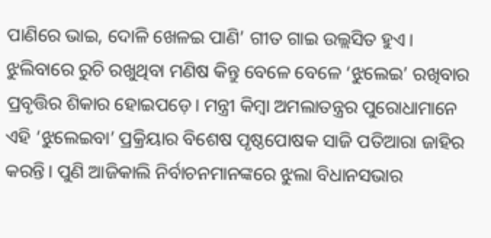ପାଣିରେ ଭାଇ, ଦୋଳି ଖେଳଇ ପାଣି’ ଗୀତ ଗାଇ ଉଲ୍ଲସିତ ହୁଏ।
ଝୁଲିବାରେ ରୁଚି ରଖୁଥିବା ମଣିଷ କିନ୍ତୁ ବେଳେ ବେଳେ ‘ଝୁଲେଇ’ ରଖିବାର ପ୍ରବୃତ୍ତିର ଶିକାର ହୋଇପଡ଼େ। ମନ୍ତ୍ରୀ କିମ୍ବା ଅମଲାତନ୍ତ୍ରର ପୁରୋଧାମାନେ ଏହି ‘ଝୁଲେଇବା’ ପ୍ରକ୍ରିୟାର ବିଶେଷ ପୃଷ୍ଠପୋଷକ ସାଜି ପତିଆରା ଜାହିର କରନ୍ତି। ପୁଣି ଆଜିକାଲି ନିର୍ବାଚନମାନଙ୍କରେ ଝୁଲା ବିଧାନସଭାର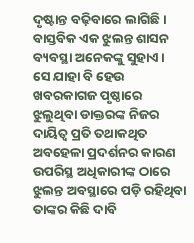ଦୃଷ୍ଟାନ୍ତ ବଢ଼ିବାରେ ଲାଗିଛି। ବାସ୍ତବିକ ଏକ ଝୁଲନ୍ତ ଶାସନ ବ୍ୟବସ୍ଥା ଅନେକଙ୍କୁ ସୁହାଏ।
ସେ ଯାହା ବି ହେଉ ଖବରକାଗଜ ପୃଷ୍ଠାରେ ଝୁଲୁଥିବା ଡାକ୍ତରଙ୍କ ନିଜର ଦାୟିତ୍ୱ ପ୍ରତି ତଥାକଥିତ ଅବହେଳା ପ୍ରଦର୍ଶନର କାରଣ ଉପରିସ୍ଥ ଅଧିକାରୀଙ୍କ ଠାରେ ଝୁଲନ୍ତ ଅବସ୍ଥାରେ ପଡ଼ି ରହିଥିବା ତାଙ୍କର କିଛି ଦାବି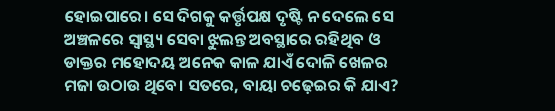ହୋଇପାରେ। ସେ ଦିଗକୁ କର୍ତ୍ତୃପକ୍ଷ ଦୃଷ୍ଟି ନ ଦେଲେ ସେ ଅଞ୍ଚଳରେ ସ୍ୱାସ୍ଥ୍ୟ ସେବା ଝୁଲନ୍ତ ଅବସ୍ଥାରେ ରହିଥିବ ଓ ଡାକ୍ତର ମହୋଦୟ ଅନେକ କାଳ ଯାଏଁ ଦୋଳି ଖେଳର ମଜା ଉଠାଉ ଥିବେ। ସତରେ, ବାୟା ଚଢ଼େଇର କି ଯାଏ?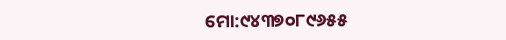ମୋ:୯୪୩୭୦୮୯୬୫୫